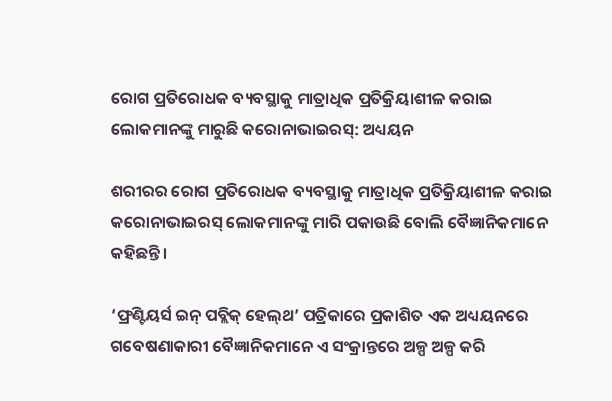ରୋଗ ପ୍ରତିରୋଧକ ବ୍ୟବସ୍ଥାକୁ ମାତ୍ରାଧିକ ପ୍ରତିକ୍ରିୟାଶୀଳ କରାଇ ଲୋକମାନଙ୍କୁ ମାରୁଛି କରୋନାଭାଇରସ୍: ଅଧ୍ୟୟନ

ଶରୀରର ରୋଗ ପ୍ରତିରୋଧକ ବ୍ୟବସ୍ଥାକୁ ମାତ୍ରାଧିକ ପ୍ରତିକ୍ରିୟାଶୀଳ କରାଇ କରୋନାଭାଇରସ୍ ଲୋକମାନଙ୍କୁ ମାରି ପକାଉଛି ବୋଲି ବୈଜ୍ଞାନିକମାନେ କହିଛନ୍ତି।

‘ଫ୍ରଣ୍ଟିୟର୍ସ ଇନ୍ ପବ୍ଲିକ୍ ହେଲ୍‌ଥ’ ପତ୍ରିକାରେ ପ୍ରକାଶିତ ଏକ ଅଧ୍ୟୟନରେ ଗବେଷଣାକାରୀ ବୈଜ୍ଞାନିକମାନେ ଏ ସଂକ୍ରାନ୍ତରେ ଅଳ୍ପ ଅଳ୍ପ କରି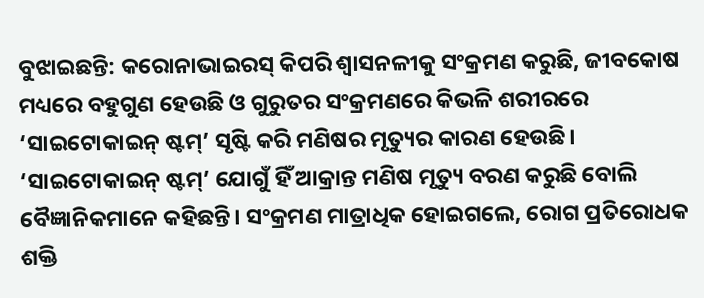ବୁଝାଇଛନ୍ତି: କରୋନାଭାଇରସ୍ କିପରି ଶ୍ବାସନଳୀକୁ ସଂକ୍ରମଣ କରୁଛି, ଜୀବକୋଷ ମଧ୍ୟରେ ବହୁଗୁଣ ହେଉଛି ଓ ଗୁରୁତର ସଂକ୍ରମଣରେ କିଭଳି ଶରୀରରେ ‘ସାଇଟୋକାଇନ୍ ଷ୍ଟମ୍’ ସୃଷ୍ଟି କରି ମଣିଷର ମୃତ୍ୟୁର କାରଣ ହେଉଛି। ‘ସାଇଟୋକାଇନ୍ ଷ୍ଟମ୍’ ଯୋଗୁଁ ହିଁ ଆକ୍ରାନ୍ତ ମଣିଷ ମୃତ୍ୟୁ ବରଣ କରୁଛି ବୋଲି ବୈଜ୍ଞାନିକମାନ‌େ କହିଛନ୍ତି। ସଂକ୍ରମଣ ମାତ୍ରାଧିକ ହୋଇଗଲେ, ରୋଗ ପ୍ରତିରୋଧକ ଶକ୍ତି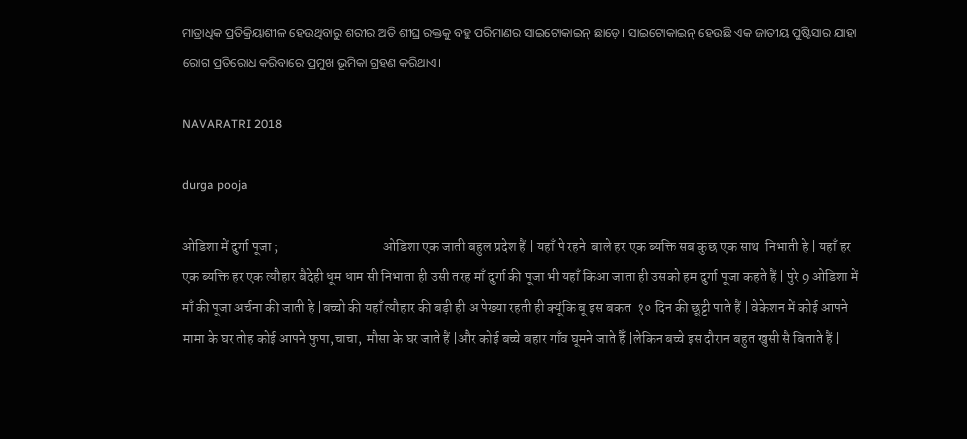ମାତ୍ରାଧିକ ପ୍ରତିକ୍ରିୟାଶୀଳ ହେଉଥିବାରୁ ଶରୀର ଅତି ଶୀଘ୍ର ରକ୍ତକୁ ବହୁ ପରିମାଣର ସାଇଟୋକାଇନ୍ ଛାଡ଼େ। ସାଇଟୋକାଇନ୍ ହେଉଛି ଏକ ଜାତୀୟ ପୁଷ୍ଟିସାର ଯାହା ରୋଗ ପ୍ରତିରୋଧ କରିବାରେ ପ୍ରମୁଖ ଭୂମିକା ଗ୍ରହଣ କରିଥାଏ।

NAVARATRI 2018

durga pooja

ओडिशा में दुर्गा पूजा ;                                      ओडिशा एक जाती बहुल प्रदेश हैं | यहाँ पे रहने  बाले हर एक ब्यक्ति सब कुछ एक साथ  निभाती हे | यहाँ हर एक ब्यक्ति हर एक त्यौहार बैदेही धूम धाम सी निभाता ही उसी तरह माँ दुर्गा की पूजा भी यहाँ किआ जाता ही उसको हम दुर्गा पूजा कहते हैं | पुरे 9 ओडिशा में माँ की पूजा अर्चना की जाती हे |बच्चो की यहाँ त्यौहार की बड़ी ही अ पेख्या रहती ही क्यूंकि बू इस बकत  १० दिन की छूट्टी पाते हैं | वेकेशन में कोई आपने मामा के घर तोह कोई आपने फुपा,चाचा,  मौसा के घर जाते हैं |और कोई बच्चे बहार गाँव घूमने जाते हैँ |लेकिन बच्चे इस दौरान बहुत खुसी सै बिताते हैं |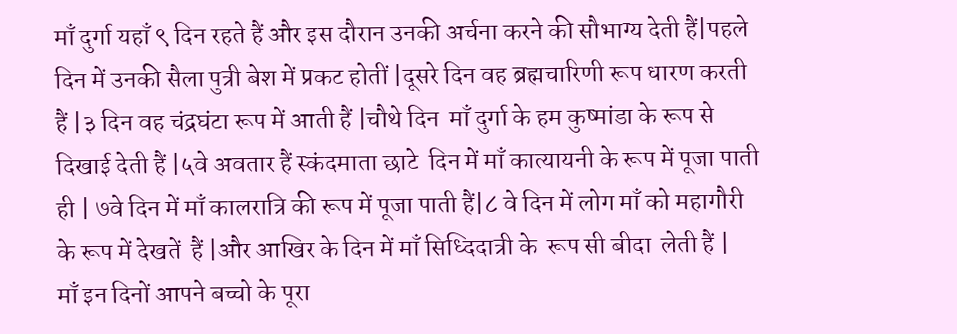माँ दुर्गा यहाँ ९ दिन रहते हैं और इस दौरान उनकी अर्चना करने की सौभाग्य देती हैं|पहले दिन में उनकी सैला पुत्री बेश में प्रकट होतीं |दूसरे दिन वह ब्रह्मचारिणी रूप धारण करती हैं |३ दिन वह चंद्रघंटा रूप में आती हैं |चौथे दिन  माँ दुर्गा के हम कुष्मांडा के रूप से दिखाई देती हैं |५वे अवतार हैं स्कंदमाता छाटे  दिन में माँ कात्यायनी के रूप में पूजा पाती ही | ७वे दिन में माँ कालरात्रि की रूप में पूजा पाती हैं|८ वे दिन में लोग माँ को महागौरी के रूप में देखतें  हैं |और आखिर के दिन में माँ सिध्दिदात्री के  रूप सी बीदा  लेती हैं |                     माँ इन दिनों आपने बच्चो के पूरा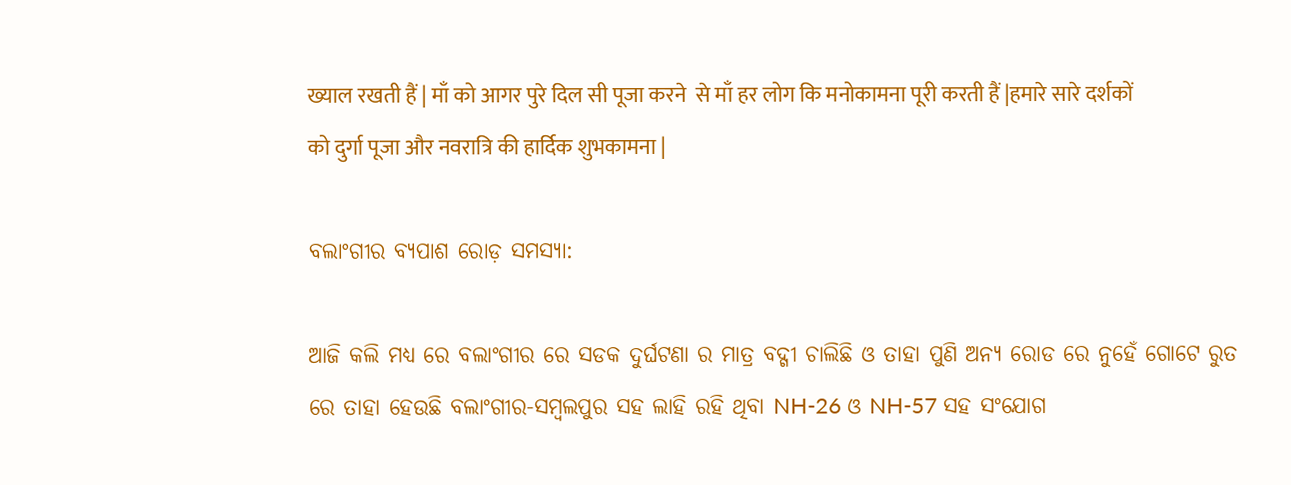ख्याल रखती हैं | माँ को आगर पुरे दिल सी पूजा करने  से माँ हर लोग कि मनोकामना पूरी करती हैं |हमारे सारे दर्शकों को दुर्गा पूजा और नवरात्रि की हार्दिक शुभकामना |

ବଲାଂଗୀର ବ୍ୟପାଶ ରୋଡ଼ ସମସ୍ୟା:

ଆଜି କଲି ମଧ୍ୟ ରେ ବଲାଂଗୀର ରେ ସଡକ ଦୁର୍ଘଟଣା ର ମାତ୍ର ବଦ୍ଗୀ ଚାଲିଛି ଓ ତାହା ପୁଣି ଅନ୍ୟ ରୋଡ ରେ ନୁହେଁ ଗୋଟେ ରୁତ ରେ ତାହା ହେଉଛି ବଲାଂଗୀର-ସମ୍ବଲପୁର ସହ ଲାହି ରହି ଥିବା NH-26 ଓ NH-57 ସହ ସଂଯୋଗ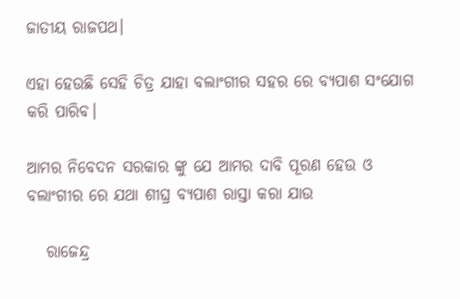ଜାତୀୟ ରାଜପଥ।

ଏହା ହେଉଛି ସେହି ଚିତ୍ର ଯାହା ବଲାଂଗୀର ସହର ରେ ବ୍ୟପାଶ ସଂଯୋଗ କରି ପାରିବ।

ଆମର ନିବେଦନ ସରକାର ଙ୍କୁ ଯେ ଆମର ଦାବି ପୂରଣ ହେଉ ଓ ବଲାଂଗୀର ରେ ଯଥା ଶୀଘ୍ର ବ୍ୟପାଶ ରାସ୍ତା କରା ଯାଉ

   ରାଜେନ୍ଦ୍ର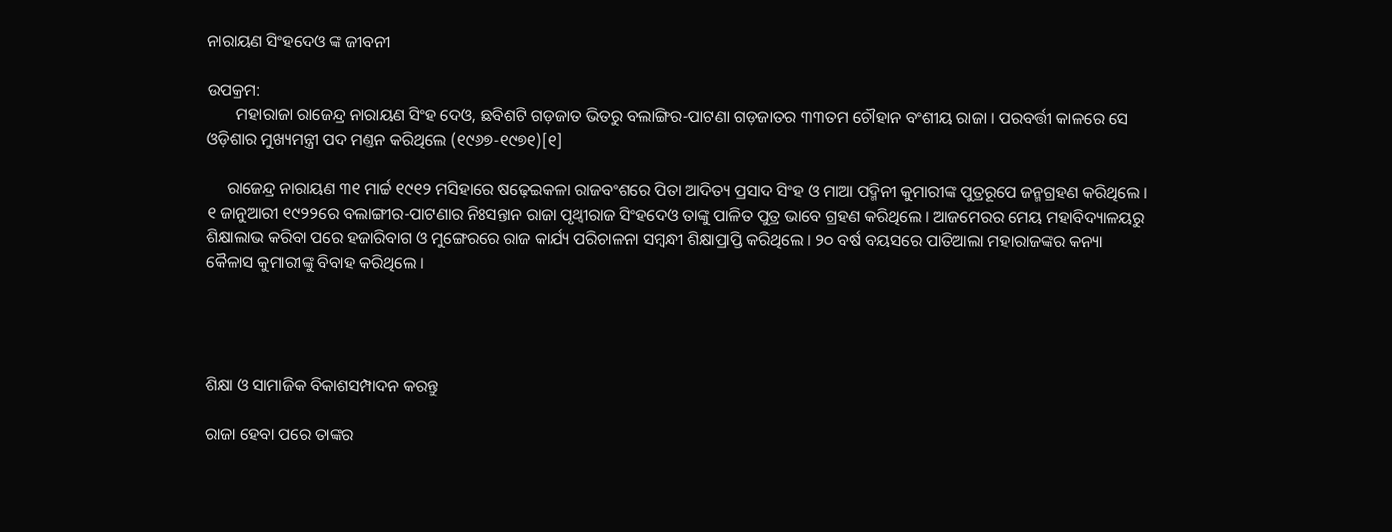ନାରାୟଣ ସିଂହଦେଓ ଙ୍କ ଜୀବନୀ

ଉପକ୍ରମ:
       ମହାରାଜା ରାଜେନ୍ଦ୍ର ନାରାୟଣ ସିଂହ ଦେଓ, ଛବିଶଟି ଗଡ଼ଜାତ ଭିତରୁ ବଲାଙ୍ଗିର-ପାଟଣା ଗଡ଼ଜାତର ୩୩ତମ ଚୌହାନ ବଂଶୀୟ ରାଜା । ପରବର୍ତ୍ତୀ କାଳରେ ସେ ଓଡ଼ିଶାର ମୁଖ୍ୟମନ୍ତ୍ରୀ ପଦ ମଣ୍ତନ କରିଥିଲେ (୧୯୬୭-୧୯୭୧)[୧]

     ରାଜେନ୍ଦ୍ର ନାରାୟଣ ୩୧ ମାର୍ଚ୍ଚ ୧୯୧୨ ମସିହାରେ ଷଢ଼େଇକଳା ରାଜବଂଶରେ ପିତା ଆଦିତ୍ୟ ପ୍ରସାଦ ସିଂହ ଓ ମାଆ ପଦ୍ମିନୀ କୁମାରୀଙ୍କ ପୁତ୍ରରୂପେ ଜନ୍ମଗ୍ରହଣ କରିଥିଲେ । ୧ ଜାନୁଆରୀ ୧୯୨୨ରେ ବଲାଙ୍ଗୀର-ପାଟଣାର ନିଃସନ୍ତାନ ରାଜା ପୃଥ୍ୱୀରାଜ ସିଂହଦେଓ ତାଙ୍କୁ ପାଳିତ ପୁତ୍ର ଭାବେ ଗ୍ରହଣ କରିଥିଲେ । ଆଜମେରର ମେୟ ମହାବିଦ୍ୟାଳୟରୁ ଶିକ୍ଷାଲାଭ କରିବା ପରେ ହଜାରିବାଗ ଓ ମୁଙ୍ଗେରରେ ରାଜ କାର୍ଯ୍ୟ ପରିଚାଳନା ସମ୍ବନ୍ଧୀ ଶିକ୍ଷାପ୍ରାପ୍ତି କରିଥିଲେ । ୨୦ ବର୍ଷ ବୟସରେ ପାତିଆଲା ମହାରାଜଙ୍କର କନ୍ୟା କୈଳାସ କୁମାରୀଙ୍କୁ ବିବାହ କରିଥିଲେ ।




ଶିକ୍ଷା ଓ ସାମାଜିକ ବିକାଶସମ୍ପାଦନ କରନ୍ତୁ

ରାଜା ହେବା ପରେ ତାଙ୍କର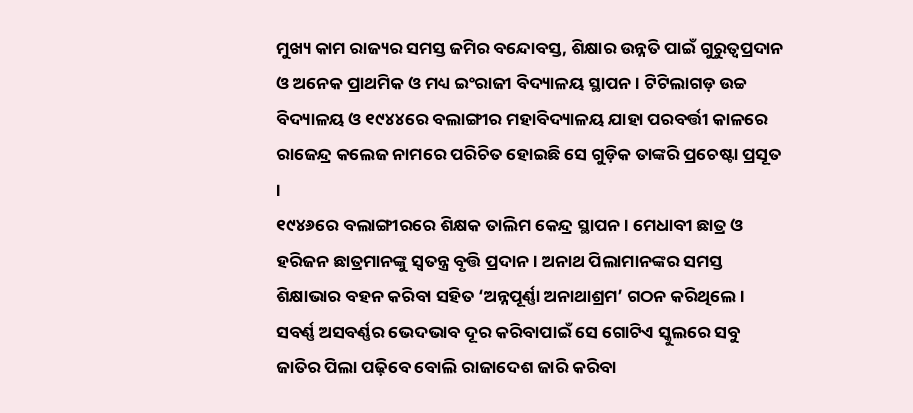ମୁଖ୍ୟ କାମ ରାଜ୍ୟର ସମସ୍ତ ଜମିର ବନ୍ଦୋବସ୍ତ, ଶିକ୍ଷାର ଉନ୍ନତି ପାଇଁ ଗୁରୁତ୍ୱପ୍ରଦାନ ଓ ଅନେକ ପ୍ରାଥମିକ ଓ ମଧ୍ୟ ଇଂରାଜୀ ବିଦ୍ୟାଳୟ ସ୍ଥାପନ। ଟିଟିଲାଗଡ଼ ଉଚ୍ଚ ବିଦ୍ୟାଳୟ ଓ ୧୯୪୪ରେ ବଲାଙ୍ଗୀର ମହାବିଦ୍ୟାଳୟ ଯାହା ପରବର୍ତ୍ତୀ କାଳରେ ରାଜେନ୍ଦ୍ର କଲେଜ ନାମରେ ପରିଚିତ ହୋଇଛି ସେ ଗୁଡ଼ିକ ତାଙ୍କରି ପ୍ରଚେଷ୍ଟା ପ୍ରସୂତ ।
୧୯୪୬ରେ ବଲାଙ୍ଗୀରରେ ଶିକ୍ଷକ ତାଲିମ କେନ୍ଦ୍ର ସ୍ଥାପନ । ମେଧାବୀ ଛାତ୍ର ଓ ହରିଜନ ଛାତ୍ରମାନଙ୍କୁ ସ୍ୱତନ୍ତ୍ର ବୃତ୍ତି ପ୍ରଦାନ । ଅନାଥ ପିଲାମାନଙ୍କର ସମସ୍ତ ଶିକ୍ଷାଭାର ବହନ କରିବା ସହିତ ‘ଅନ୍ନପୂର୍ଣ୍ଣା ଅନାଥାଶ୍ରମ’ ଗଠନ କରିଥିଲେ । ସବର୍ଣ୍ଣ ଅସବର୍ଣ୍ଣର ଭେଦଭାବ ଦୂର କରିବାପାଇଁ ସେ ଗୋଟିଏ ସ୍କୁଲରେ ସବୁ ଜାତିର ପିଲା ପଢ଼ିବେ ବୋଲି ରାଜାଦେଶ ଜାରି କରିବା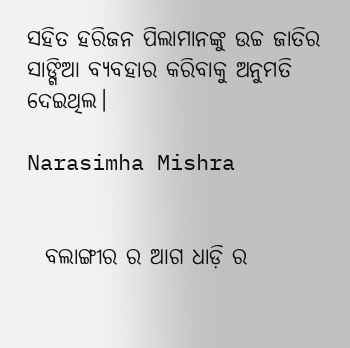ସହିତ ହରିଜନ ପିଲାମାନଙ୍କୁ ଉଚ୍ଚ ଜାତିର ସାଙ୍ଗିଆ ବ୍ୟବହାର କରିବାକୁ ଅନୁମତି ଦେଇଥିଲ।

Narasimha Mishra


  ବଲାଙ୍ଗୀର ର ଆଗ ଧାଡ଼ି ର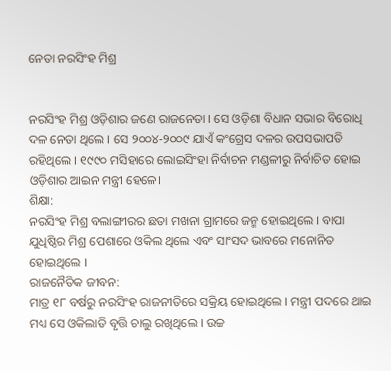ନେତା ନରସିଂହ ମିଶ୍ର


ନରସିଂହ ମିଶ୍ର ଓଡ଼ିଶାର ଜଣେ ରାଜନେତା । ସେ ଓଡ଼ିଶା ବିଧାନ ସଭାର ବିରୋଧି ଦଳ ନେତା ଥିଲେ । ସେ ୨୦୦୪-୨୦୦୯ ଯାଏଁ କଂଗ୍ରେସ ଦଳର ଉପସଭାପତି ରହିଥିଲେ । ୧୯୯୦ ମସିହାରେ ଲୋଇସିଂହା ନିର୍ବାଚନ ମଣ୍ଡଳୀରୁ ନିର୍ବାଚିତ ହୋଇ ଓଡ଼ିଶାର ଆଇନ ମନ୍ତ୍ରୀ ହେଳେ।
ଶିକ୍ଷା:
ନରସିଂହ ମିଶ୍ର ବଲାଙ୍ଗୀରର ଛତା ମଖନା ଗ୍ରାମରେ ଜନ୍ମ ହୋଇଥିଲେ । ବାପା ଯୁଧିଷ୍ଠିର ମିଶ୍ର ପେଶାରେ ଓକିଲ ଥିଲେ ଏବଂ ସାଂସଦ ଭାବରେ ମନୋନିତ ହୋଇଥିଲେ ।
ରାଜନୈତିକ ଜୀବନ:
ମାତ୍ର ୧୮ ବର୍ଷରୁ ନରସିଂହ ରାଜନୀତିରେ ସକ୍ରିୟ ହୋଇଥିଲେ । ମନ୍ତ୍ରୀ ପଦରେ ଥାଇ ମଧ୍ୟ ସେ ଓକିଲାତି ବୃତ୍ତି ଚାଲୁ ରଖିଥିଲେ । ଉଚ୍ଚ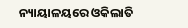ନ୍ୟାୟାଳୟରେ ଓକିଲାତି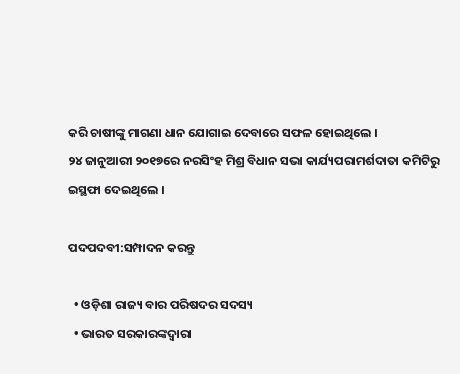କରି ଚାଷୀଙ୍କୁ ମାଗଣା ଧାନ ଯୋଗାଇ ଦେବାରେ ସଫଳ ହୋଇଥିଲେ ।
୨୪ ଜାନୁଆରୀ ୨୦୧୭ରେ ନରସିଂହ ମିଶ୍ର ବିଧାନ ସଭା କାର୍ଯ୍ୟପରାମର୍ଶଦାତା କମିଟିରୁ ଇସ୍ଥଫା ଦେଇଥିଲେ ।

ପଦପଦବୀ:ସମ୍ପାଦନ କରନ୍ତୁ

  • ଓଡ଼ିଶା ରାଜ୍ୟ ବାର ପରିଷଦର ସଦସ୍ୟ
  • ଭାରତ ସରକାରଙ୍କଦ୍ଵାରା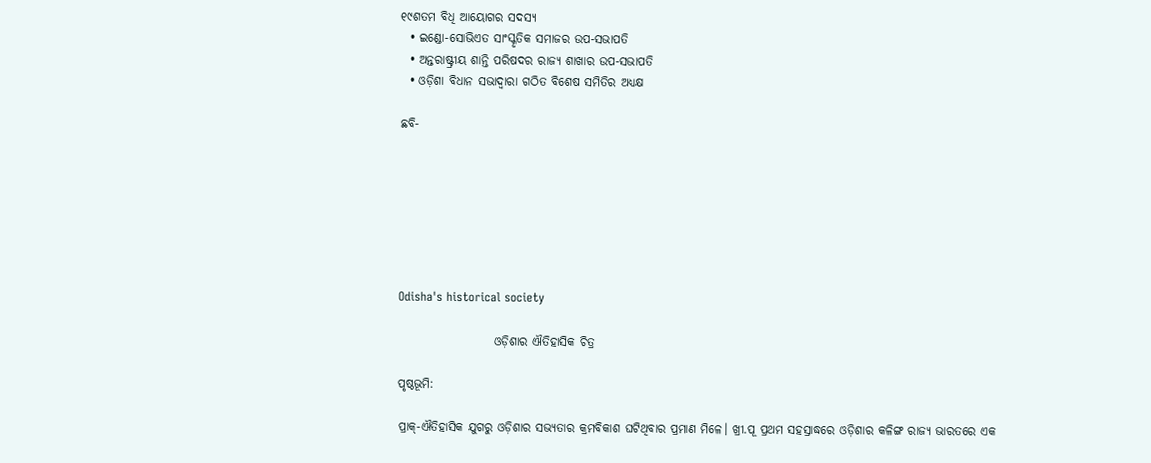୧୯ଶତମ ବିଧି ଆୟୋଗର ସଦସ୍ୟ
  • ଇଣ୍ଡୋ-ସୋଭିଏତ ସାଂସ୍କୃତିକ ସମାଜର ଉପ-ସଭାପତି
  • ଅନ୍ତରାଷ୍ଟ୍ରୀୟ ଶାନ୍ତି ପରିଷଦର ରାଜ୍ୟ ଶାଖାର ଉପ-ସଭାପତି
  • ଓଡ଼ିଶା ବିଧାନ ସଭାଦ୍ଵାରା ଗଠିତ ବିଶେଷ ସମିତିର ଅଧ୍ୟକ୍ଷ

ଛବି-







Odisha's historical society

                    ଓଡ଼ିଶାର ଐତିହାସିକ ଚିତ୍ର

ପୃଷ୍ଠଭୂମି:

ପ୍ରାକ୍-ଐତିହାସିକ ଯୁଗରୁ ଓଡ଼ିଶାର ସଭ୍ୟତାର କ୍ରମବିକାଶ ଘଟିଥିବାର ପ୍ରମାଣ ମିଳେ। ଖ୍ରୀ.ପୂ ପ୍ରଥମ ସହସ୍ରାଦ୍ଧରେ ଓଡ଼ିଶାର କଳିଙ୍ଗ ରାଜ୍ୟ ଭାରତରେ ଏକ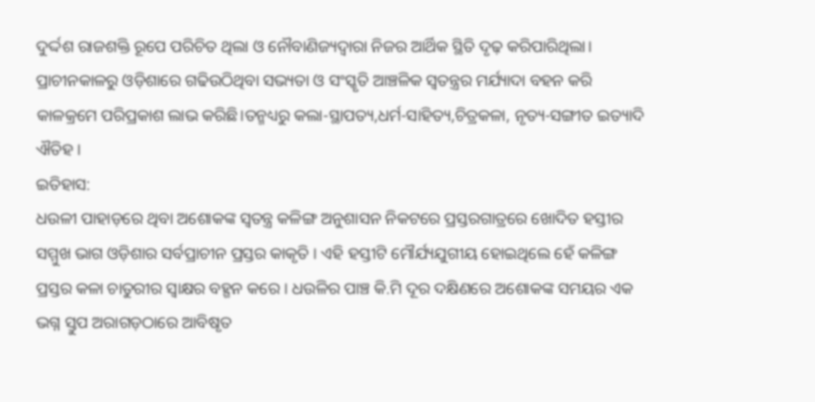ଦୁର୍ଦ୍ଦଶ ରାଜଶକ୍ତି ରୂପେ ପରିଚିତ ଥିଲା ଓ ନୌବାଣିଜ୍ୟଦ୍ଵାରା ନିଜର ଆର୍ଥିକ ସ୍ଥିତି ଦୃଢ଼ କରିପାରିଥିଲା। ପ୍ରାଚୀନକାଳରୁ ଓଡ଼ିଶାରେ ଗଢିଉଠିଥିବା ସଭ୍ୟତା ଓ ସଂସ୍କୃତି ଆଞ୍ଚଳିକ ସ୍ୱତନ୍ତ୍ରର ମର୍ଯ୍ୟାଦା ବହନ କରି କାଳକ୍ରମେ ପରିପ୍ରକାଶ ଲାଭ କରିଛି।ତନ୍ମଧ୍ୟରୁ କଲା-ସ୍ଥାପତ୍ୟ,ଧର୍ମ-ସାହିତ୍ୟ,ଚିତ୍ରକଳା, ନୃତ୍ୟ-ସଙ୍ଗୀତ ଇତ୍ୟାଦି ଐତିହ ।
ଇତିହାସ:
ଧଉଳୀ ପାହାଡ଼ରେ ଥିବା ଅଶୋକଙ୍କ ସ୍ଵତନ୍ତ୍ର କଳିଙ୍ଗ ଅନୁଶାସନ ନିକଟରେ ପ୍ରସ୍ତରଗାତ୍ରରେ ଖୋଦିତ ହସ୍ତୀର ସମ୍ମୁଖ ଭାଗ ଓଡ଼ିଶାର ସର୍ବପ୍ରାଚୀନ ପ୍ରସ୍ତର କାକୃତି । ଏହି ହସ୍ତୀଟି ମୌର୍ଯ୍ୟଯୁଗୀୟ ହୋଇଥିଲେ ହେଁ କଳିଙ୍ଗ ପ୍ରସ୍ତର କଳା ଚାତୁରୀର ସ୍ଵାକ୍ଷର ବହ୍ଗନ କରେ । ଧଉଳିର ପାଞ୍ଚ କି.ମି ଦୂର ଦକ୍ଷିଣରେ ଅଶୋକଙ୍କ ସମୟର ଏକ ଭଗ୍ନ ସ୍ତୁପ ଅରାଗଡ଼ଠାରେ ଆବିଷୃତ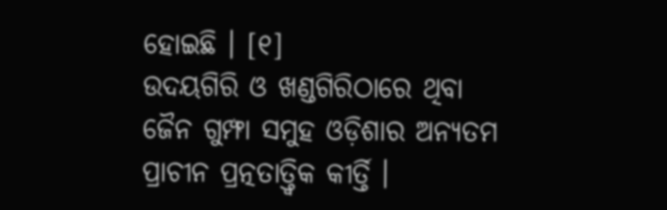ହୋଇଛି । [୧]
ଉଦୟଗିରି ଓ ଖଣ୍ଡଗିରିଠାରେ ଥିବା ଜୈନ ଗୁମ୍ଫା ସମୁହ ଓଡ଼ିଶାର ଅନ୍ୟତମ ପ୍ରାଚୀନ ପ୍ରତ୍ନତାତ୍ତ୍ଵିକ କୀର୍ତ୍ତି ।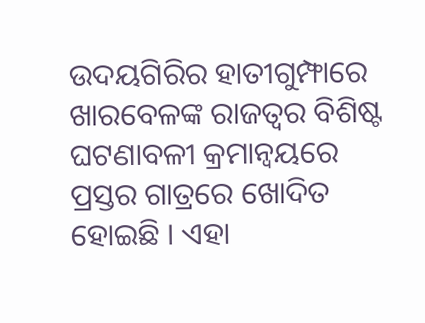ଉଦୟଗିରିର ହାତୀଗୁମ୍ଫାରେ ଖାରବେଳଙ୍କ ରାଜତ୍ଵର ବିଶିଷ୍ଟ ଘଟଣାବଳୀ କ୍ରମାନ୍ଵୟରେ ପ୍ରସ୍ତର ଗାତ୍ରରେ ଖୋଦିତ ହୋଇଛି । ଏହା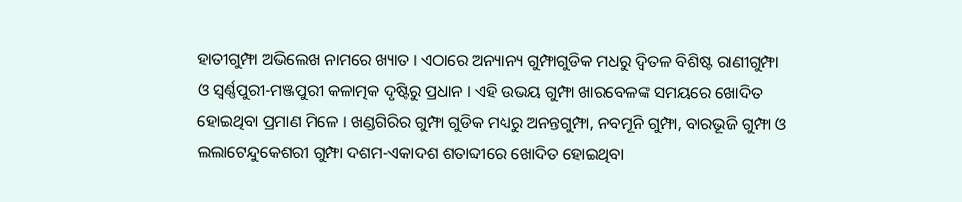ହାତୀଗୁମ୍ଫା ଅଭିଲେଖ ନାମରେ ଖ୍ୟାତ । ଏଠାରେ ଅନ୍ୟାନ୍ୟ ଗୁମ୍ଫାଗୁଡିକ ମଧରୁ ଦ୍ଵିତଳ ବିଶିଷ୍ଟ ରାଣୀଗୁମ୍ଫା ଓ ସ୍ଵର୍ଣ୍ଣପୁରୀ-ମଞ୍ଜପୁରୀ କଳାତ୍ମକ ଦୃଷ୍ଟିରୁ ପ୍ରଧାନ । ଏହି ଉଭୟ ଗୁମ୍ଫା ଖାରବେଳଙ୍କ ସମୟରେ ଖୋଦିତ ହୋଇଥିବା ପ୍ରମାଣ ମିଳେ । ଖଣ୍ଡଗିରିର ଗୁମ୍ଫା ଗୁଡିକ ମଧ୍ୟରୁ ଅନନ୍ତଗୁମ୍ଫା, ନବମୂନି ଗୁମ୍ଫା, ବାରଭୂଜି ଗୁମ୍ଫା ଓ ଲଲାଟେନ୍ଦୁକେଶରୀ ଗୁମ୍ଫା ଦଶମ-ଏକାଦଶ ଶତାବ୍ଦୀରେ ଖୋଦିତ ହୋଇଥିବା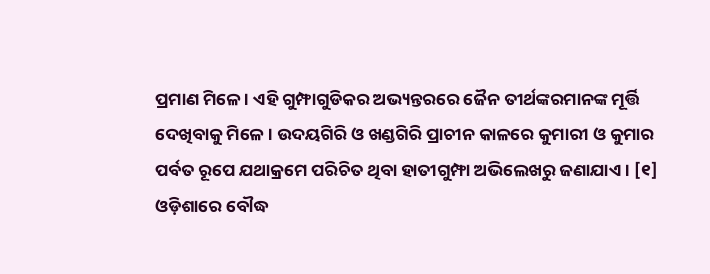ପ୍ରମାଣ ମିଳେ । ଏହି ଗୁମ୍ଫାଗୁଡିକର ଅଭ୍ୟନ୍ତରରେ ଜୈନ ତୀର୍ଥଙ୍କରମାନଙ୍କ ମୂର୍ତ୍ତି ଦେଖିବାକୁ ମିଳେ । ଉଦୟଗିରି ଓ ଖଣ୍ଡଗିରି ପ୍ରାଚୀନ କାଳରେ କୁମାରୀ ଓ କୁମାର ପର୍ବତ ରୂପେ ଯଥାକ୍ରମେ ପରିଚିତ ଥିବା ହାତୀଗୁମ୍ଫା ଅଭିଲେଖରୁ ଜଣାଯାଏ । [୧]
ଓଡ଼ିଶାରେ ବୌଦ୍ଧ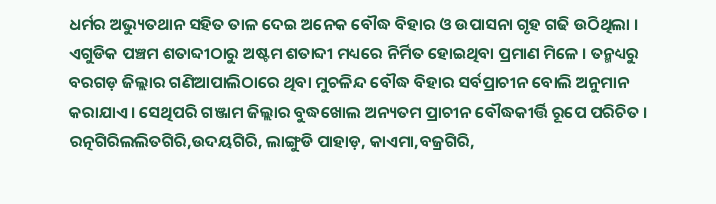ଧର୍ମର ଅଭ୍ୟୁତଥାନ ସହିତ ତାଳ ଦେଇ ଅନେକ ବୌଦ୍ଧ ବିହାର ଓ ଉପାସନା ଗୃହ ଗଢି ଉଠିଥିଲା । ଏଗୁଡିକ ପଞ୍ଚମ ଶତାବ୍ଦୀଠାରୁ ଅଷ୍ଟମ ଶତାବ୍ଦୀ ମଧ୍ୟରେ ନିର୍ମିତ ହୋଇଥିବା ପ୍ରମାଣ ମିଳେ । ତନ୍ମଧ୍ୟରୁ ବରଗଡ଼ ଜିଲ୍ଲାର ଗଣିଆପାଲିଠାରେ ଥିବା ମୁଚଳିନ୍ଦ ବୌଦ୍ଧ ବିହାର ସର୍ବପ୍ରାଚୀନ ବୋଲି ଅନୁମାନ କରାଯାଏ। ସେଥିପରି ଗଞ୍ଜାମ ଜିଲ୍ଲାର ବୁଦ୍ଧଖୋଲ ଅନ୍ୟତମ ପ୍ରାଚୀନ ବୌଦ୍ଧକୀର୍ତ୍ତି ରୂପେ ପରିଚିତ । ରତ୍ନଗିରିଲଲିତଗିରି,ଉଦୟଗିରି, ଲାଙ୍ଗୁଡି ପାହାଡ଼, କାଏମା,ବଜ୍ରଗିରି,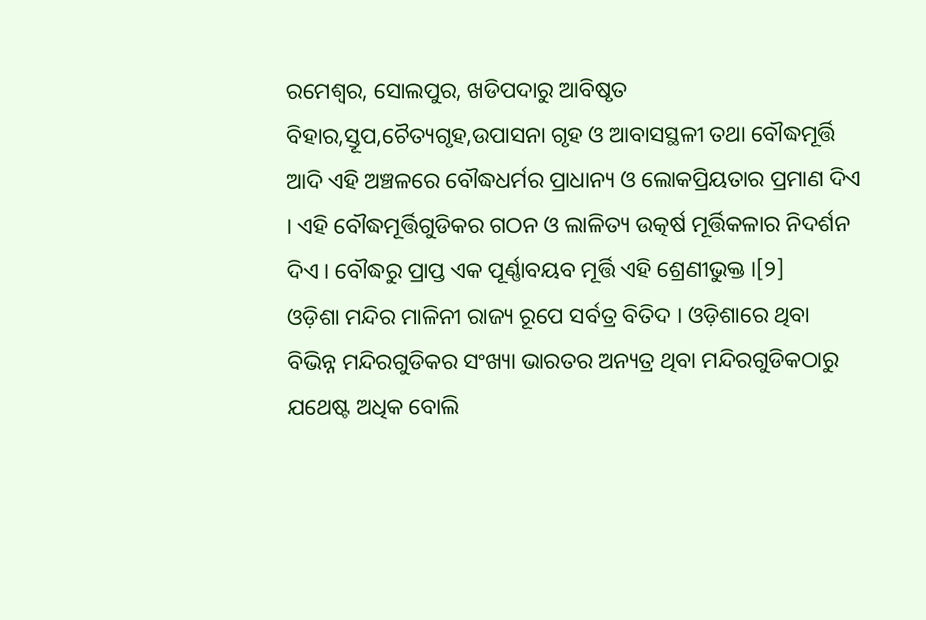ରମେଶ୍ଵର, ସୋଲପୁର, ଖଡିପଦାରୁ ଆବିଷୃତ ବିହାର,ସ୍ତୂପ,ଚୈତ୍ୟଗୃହ,ଉପାସନା ଗୃହ ଓ ଆବାସସ୍ଥଳୀ ତଥା ବୌଦ୍ଧମୂର୍ତ୍ତି ଆଦି ଏହି ଅଞ୍ଚଳରେ ବୌଦ୍ଧଧର୍ମର ପ୍ରାଧାନ୍ୟ ଓ ଲୋକପ୍ରିୟତାର ପ୍ରମାଣ ଦିଏ । ଏହି ବୌଦ୍ଧମୂର୍ତ୍ତିଗୁଡିକର ଗଠନ ଓ ଲାଳିତ୍ୟ ଉତ୍କର୍ଷ ମୂର୍ତ୍ତିକଳାର ନିଦର୍ଶନ ଦିଏ । ବୌଦ୍ଧରୁ ପ୍ରାପ୍ତ ଏକ ପୂର୍ଣ୍ଣାବୟବ ମୂର୍ତ୍ତି ଏହି ଶ୍ରେଣୀଭୁକ୍ତ ।[୨]
ଓଡ଼ିଶା ମନ୍ଦିର ମାଳିନୀ ରାଜ୍ୟ ରୂପେ ସର୍ବତ୍ର ବିତିଦ । ଓଡ଼ିଶାରେ ଥିବା ବିଭିନ୍ନ ମନ୍ଦିରଗୁଡିକର ସଂଖ୍ୟା ଭାରତର ଅନ୍ୟତ୍ର ଥିବା ମନ୍ଦିରଗୁଡିକଠାରୁ ଯଥେଷ୍ଟ ଅଧିକ ବୋଲି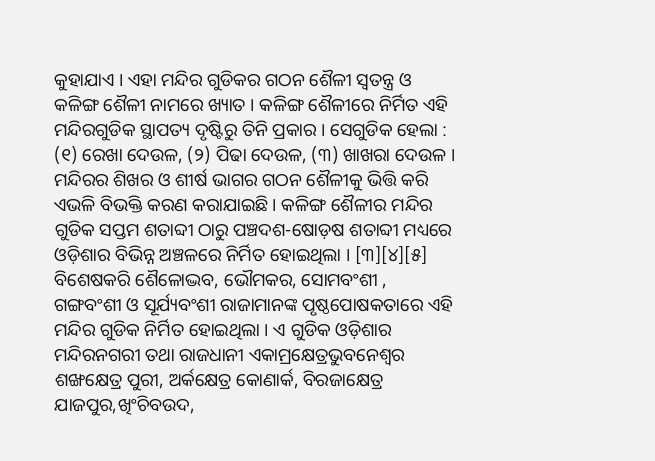କୁହାଯାଏ । ଏହା ମନ୍ଦିର ଗୁଡିକର ଗଠନ ଶୈଳୀ ସ୍ଵତନ୍ତ୍ର ଓ କଳିଙ୍ଗ ଶୈଳୀ ନାମରେ ଖ୍ୟାତ । କଳିଙ୍ଗ ଶୈଳୀରେ ନିର୍ମିତ ଏହି ମନ୍ଦିରଗୁଡିକ ସ୍ଥାପତ୍ୟ ଦୃଷ୍ଟିରୁ ତିନି ପ୍ରକାର । ସେଗୁଡିକ ହେଲା : (୧) ରେଖା ଦେଉଳ, (୨) ପିଢା ଦେଉଳ, (୩) ଖାଖରା ଦେଉଳ । ମନ୍ଦିରର ଶିଖର ଓ ଶୀର୍ଷ ଭାଗର ଗଠନ ଶୈଳୀକୁ ଭିତ୍ତି କରି ଏଭଳି ବିଭକ୍ତି କରଣ କରାଯାଇଛି । କଳିଙ୍ଗ ଶୈଳୀର ମନ୍ଦିର ଗୁଡିକ ସପ୍ତମ ଶତାବ୍ଦୀ ଠାରୁ ପଞ୍ଚଦଶ-ଷୋଡ଼ଷ ଶତାବ୍ଦୀ ମଧ୍ୟରେ ଓଡ଼ିଶାର ବିଭିନ୍ନ ଅଞ୍ଚଳରେ ନିର୍ମିତ ହୋଇଥିଲା । [୩][୪][୫] ବିଶେଷକରି ଶୈଳୋଦ୍ଭବ, ଭୌମକର, ସୋମବଂଶୀ , ଗଙ୍ଗବଂଶୀ ଓ ସୂର୍ଯ୍ୟବଂଶୀ ରାଜାମାନଙ୍କ ପୃଷ୍ଠପୋଷକତାରେ ଏହି ମନ୍ଦିର ଗୁଡିକ ନିର୍ମିତ ହୋଇଥିଲା । ଏ ଗୁଡିକ ଓଡ଼ିଶାର ମନ୍ଦିରନଗରୀ ତଥା ରାଜଧାନୀ ଏକାମ୍ରକ୍ଷେତ୍ରଭୁବନେଶ୍ଵର ଶଙ୍ଖକ୍ଷେତ୍ର ପୁରୀ, ଅର୍କକ୍ଷେତ୍ର କୋଣାର୍କ, ବିରଜାକ୍ଷେତ୍ର ଯାଜପୁର,ଖିଂଚିବଉଦ,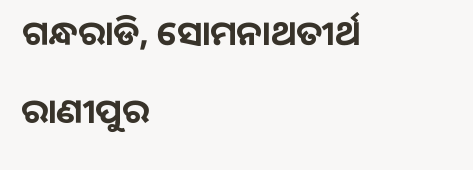ଗନ୍ଧରାଡି, ସୋମନାଥତୀର୍ଥ ରାଣୀପୁର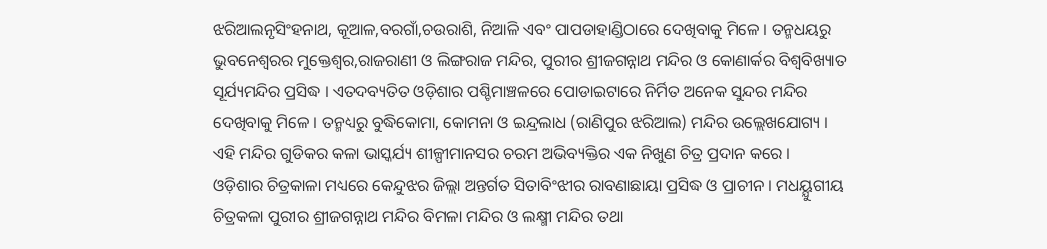ଝରିଆଲନୃସିଂହନାଥ, କୂଆଳ,ବରଗାଁ,ଚଉରାଶି, ନିଆଳି ଏବଂ ପାପଡାହାଣ୍ଡିଠାରେ ଦେଖିବାକୁ ମିଳେ । ତନ୍ମଧୟରୁ ଭୁବନେଶ୍ଵରର ମୁକ୍ତେଶ୍ଵର,ରାଜରାଣୀ ଓ ଲିଙ୍ଗରାଜ ମନ୍ଦିର, ପୁରୀର ଶ୍ରୀଜଗନ୍ନାଥ ମନ୍ଦିର ଓ କୋଣାର୍କର ବିଶ୍ଵବିଖ୍ୟାତ ସୂର୍ଯ୍ୟମନ୍ଦିର ପ୍ରସିଦ୍ଧ । ଏତଦବ୍ୟତିତ ଓଡ଼ିଶାର ପଶ୍ଚିମାଞ୍ଚଳରେ ପୋଡାଇଟାରେ ନିର୍ମିତ ଅନେକ ସୁନ୍ଦର ମନ୍ଦିର ଦେଖିବାକୁ ମିଳେ । ତନ୍ମଧ୍ୟରୁ ବୁଦ୍ଧିକୋମା, କୋମନା ଓ ଇନ୍ଦ୍ରଲାଧ (ରାଣିପୁର ଝରିଆଲ) ମନ୍ଦିର ଉଲ୍ଲେଖଯୋଗ୍ୟ । ଏହି ମନ୍ଦିର ଗୁଡିକର କଳା ଭାସ୍କର୍ଯ୍ୟ ଶୀଳ୍ପୀମାନସର ଚରମ ଅଭିବ୍ୟକ୍ତିର ଏକ ନିଖୁଣ ଚିତ୍ର ପ୍ରଦାନ କରେ ।
ଓଡ଼ିଶାର ଚିତ୍ରକାଳା ମଧ୍ୟରେ କେନ୍ଦୁଝର ଜିଲ୍ଲା ଅନ୍ତର୍ଗତ ସିତାବିଂଝୀର ରାବଣାଛାୟା ପ୍ରସିଦ୍ଧ ଓ ପ୍ରାଚୀନ । ମଧୟ୍ଯୁଗୀୟ ଚିତ୍ରକଳା ପୁରୀର ଶ୍ରୀଜଗନ୍ନାଥ ମନ୍ଦିର ବିମଳା ମନ୍ଦିର ଓ ଲକ୍ଷ୍ମୀ ମନ୍ଦିର ତଥା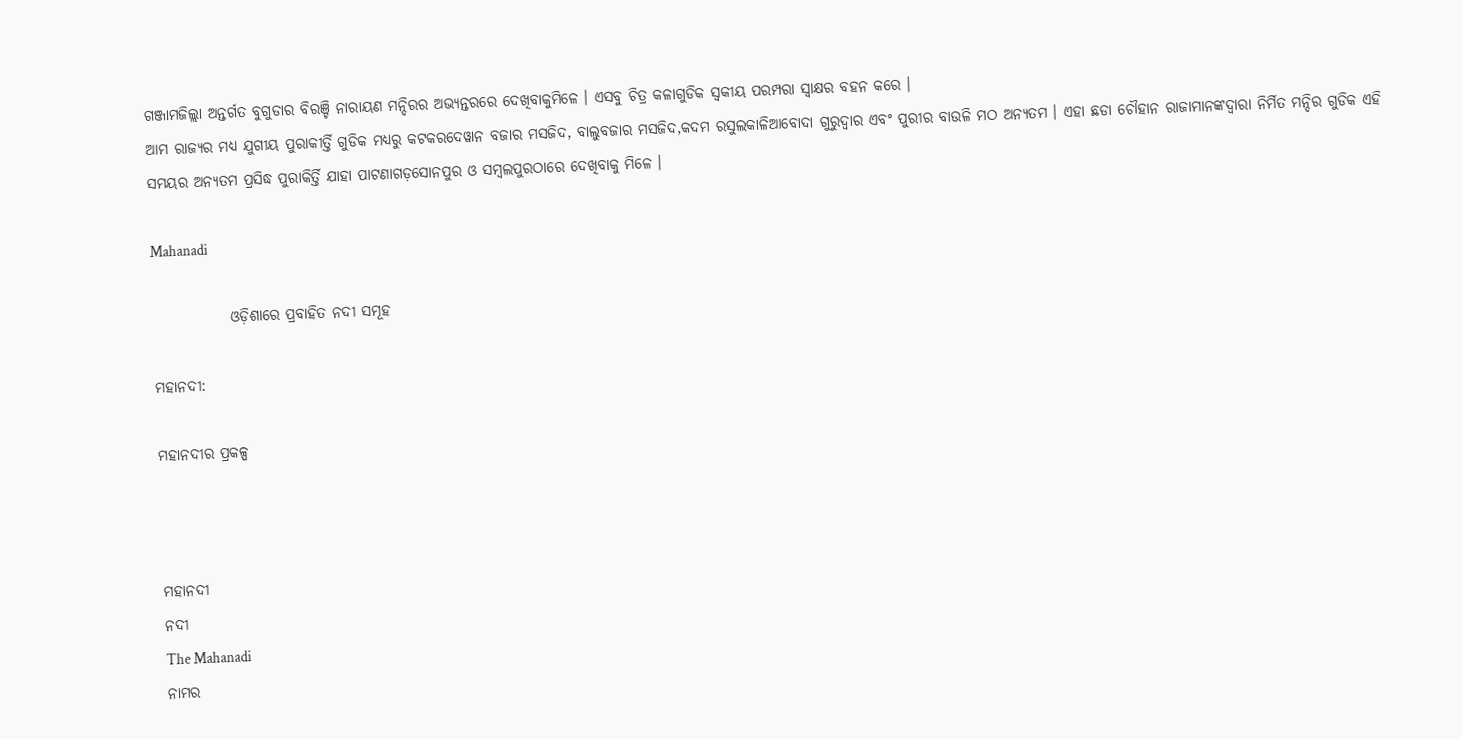ଗଞ୍ଜାମଜିଲ୍ଲା ଅନ୍ତର୍ଗତ ବୁଗୁଡାର ବିରଞ୍ଚି ନାରାୟଣ ମନ୍ଦିରର ଅଭ୍ୟନ୍ତରରେ ଦେଖିବାକୁମିଳେ । ଏସବୁ ଚିତ୍ର କଳାଗୁଡିକ ସ୍ଵକୀୟ ପରମ୍ପରା ସ୍ଵାକ୍ଷର ବହନ କରେ ।
ଆମ ରାଜ୍ୟର ମଧ୍ୟ ଯୁଗୀୟ ପୁରାକୀର୍ତ୍ତି ଗୁଡିକ ମଧ୍ୟରୁ କଟକରଦେୱାନ ବଜାର ମସଜିଦ, ବାଲୁବଜାର ମସଜିଦ,କଦମ ରସୁଲକାଳିଆବୋଦା ଗୁରୁଦ୍ଵାର ଏବଂ ପୁରୀର ବାଉଳି ମଠ ଅନ୍ୟତମ । ଏହା ଛଡା ଚୌହାନ ରାଜାମାନଙ୍କଦ୍ଵାରା ନିର୍ମିତ ମନ୍ଦିର ଗୁଡିକ ଏହି ସମୟର ଅନ୍ୟତମ ପ୍ରସିଦ୍ଧ ପୁରାକିର୍ତ୍ତି ଯାହା ପାଟଣାଗଡ଼ସୋନପୁର ଓ ସମ୍ବଲପୁରଠାରେ ଦେଖିବାକୁ ମିଳେ ।

Mahanadi

             ଓଡ଼ିଶାରେ ପ୍ରବାହିତ ନଦୀ ସମୂହ

ମହାନଦୀ:

ମହାନଦୀର ପ୍ରକଳ୍ପ



ମହାନଦୀ
ନଦୀ
The Mahanadi
ନାମର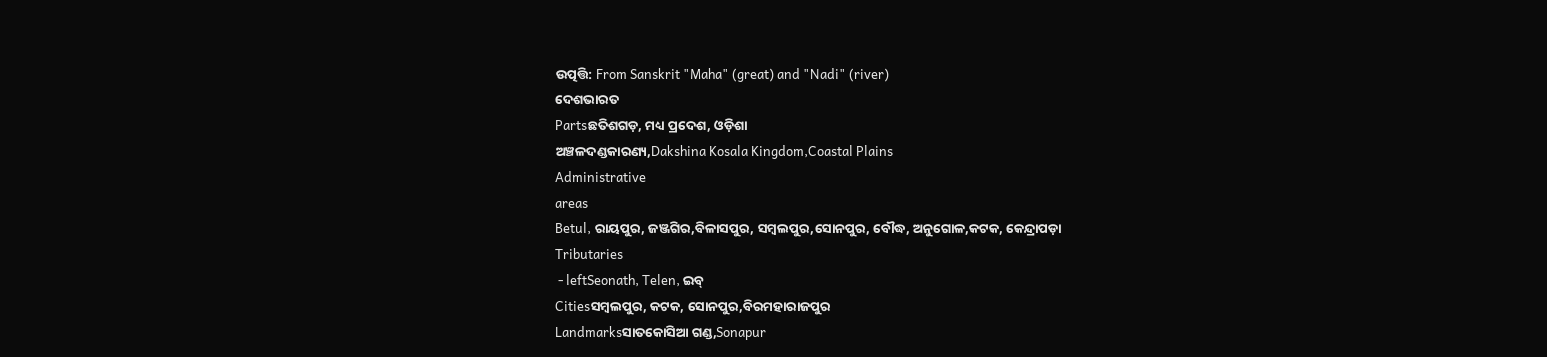ଉତ୍ପତ୍ତି: From Sanskrit "Maha" (great) and "Nadi" (river)
ଦେଶଭାରତ
Partsଛତିଶଗଡ଼, ମଧ୍ୟ ପ୍ରଦେଶ, ଓଡ଼ିଶା
ଅଞ୍ଚଳଦଣ୍ଡକାରଣ୍ୟ,Dakshina Kosala Kingdom,Coastal Plains
Administrative
areas
Betul, ରାୟପୁର, ଜଞ୍ଜଗିର,ବିଳାସପୁର, ସମ୍ବଲପୁର,ସୋନପୁର, ବୌଦ୍ଧ, ଅନୁଗୋଳ,କଟକ, କେନ୍ଦ୍ରାପଡ଼ା
Tributaries
 - leftSeonath, Telen, ଇବ୍
Citiesସମ୍ବଲପୁର, କଟକ, ସୋନପୁର,ବିରମହାରାଜପୁର
Landmarksସାତକୋସିଆ ଗଣ୍ଡ,Sonapur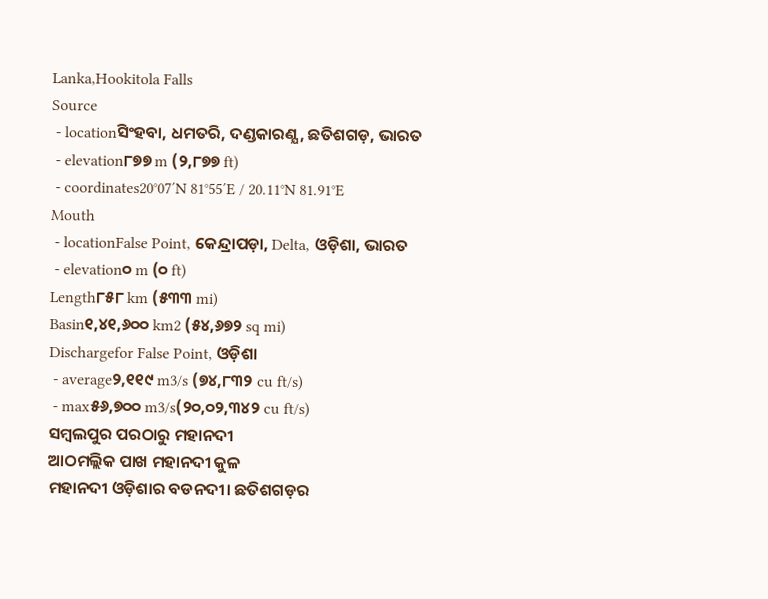Lanka,Hookitola Falls
Source
 - locationସିଂହବା, ଧମତରି, ଦଣ୍ଡକାରଣ୍ଯ, ଛତିଶଗଡ଼, ଭାରତ
 - elevation୮୭୭ m (୨,୮୭୭ ft)
 - coordinates20°07′N 81°55′E / 20.11°N 81.91°E
Mouth
 - locationFalse Point, କେନ୍ଦ୍ରାପଡ଼ା, Delta, ଓଡ଼ିଶା, ଭାରତ
 - elevation୦ m (୦ ft)
Length୮୫୮ km (୫୩୩ mi)
Basin୧,୪୧,୬୦୦ km2 (୫୪,୬୭୨ sq mi)
Dischargefor False Point, ଓଡ଼ିଶା
 - average୨,୧୧୯ m3/s (୭୪,୮୩୨ cu ft/s)
 - max୫୬,୭୦୦ m3/s(୨୦,୦୨,୩୪୨ cu ft/s)
ସମ୍ବଲପୁର ପରଠାରୁ ମହାନଦୀ
ଆଠମଲ୍ଲିକ ପାଖ ମହାନଦୀ କୁଳ
ମହାନଦୀ ଓଡ଼ିଶାର ବଡନଦୀ। ଛତିଶଗଡ଼ର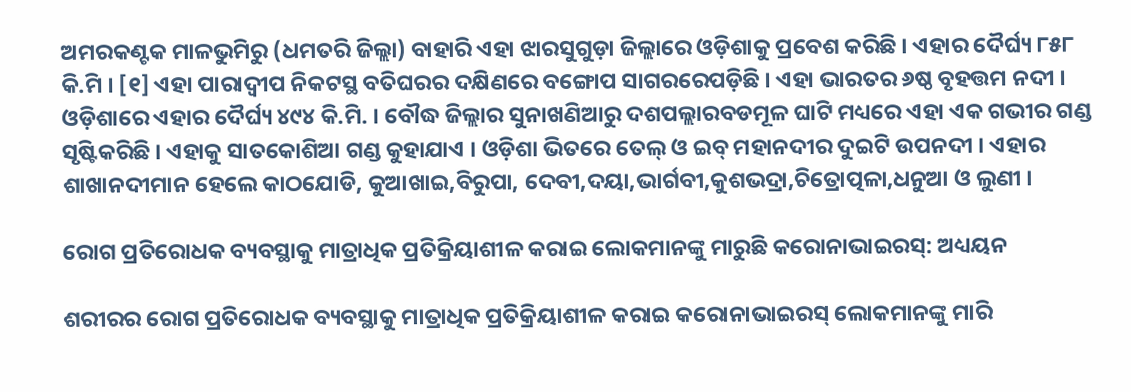ଅମରକଣ୍ଟକ ମାଳଭୁମିରୁ (ଧମତରି ଜିଲ୍ଲା) ବାହାରି ଏହା ଝାରସୁଗୁଡ଼ା ଜିଲ୍ଲାରେ ଓଡ଼ିଶାକୁ ପ୍ରବେଶ କରିଛି । ଏହାର ଦୈର୍ଘ୍ୟ ୮୫୮ କି.ମି । [୧] ଏହା ପାରାଦ୍ବୀପ ନିକଟସ୍ଥ ବତିଘରର ଦକ୍ଷିଣରେ ବଙ୍ଗୋପ ସାଗରରେପଡ଼ିଛି । ଏହା ଭାରତର ୬ଷ୍ଠ ବୃହତ୍ତମ ନଦୀ । ଓଡ଼ିଶାରେ ଏହାର ଦୈର୍ଘ୍ୟ ୪୯୪ କି.ମି. । ବୌଦ୍ଧ ଜିଲ୍ଲାର ସୁନାଖଣିଆରୁ ଦଶପଲ୍ଲାରବଡମୂଳ ଘାଟି ମଧ୍ୟରେ ଏହା ଏକ ଗଭୀର ଗଣ୍ଡ ସୃଷ୍ଟିକରିଛି । ଏହାକୁ ସାତକୋଶିଆ ଗଣ୍ଡ କୁହାଯାଏ । ଓଡ଼ିଶା ଭିତରେ ତେଲ୍ ଓ ଇବ୍ ମହାନଦୀର ଦୁଇଟି ଉପନଦୀ । ଏହାର ଶାଖାନଦୀମାନ ହେଲେ କାଠଯୋଡି, କୁଆଖାଇ,ବିରୁପା, ଦେବୀ,ଦୟା,ଭାର୍ଗବୀ,କୁଶଭଦ୍ରା,ଚିତ୍ରୋତ୍ପଳା,ଧନୁଆ ଓ ଲୁଣୀ ।

ରୋଗ ପ୍ରତିରୋଧକ ବ୍ୟବସ୍ଥାକୁ ମାତ୍ରାଧିକ ପ୍ରତିକ୍ରିୟାଶୀଳ କରାଇ ଲୋକମାନଙ୍କୁ ମାରୁଛି କରୋନାଭାଇରସ୍: ଅଧ୍ୟୟନ

ଶରୀରର ରୋଗ ପ୍ରତିରୋଧକ ବ୍ୟବସ୍ଥାକୁ ମାତ୍ରାଧିକ ପ୍ରତିକ୍ରିୟାଶୀଳ କରାଇ କରୋନାଭାଇରସ୍ ଲୋକମାନଙ୍କୁ ମାରି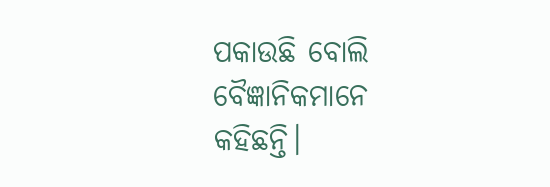ପକାଉଛି ବୋଲି ବୈଜ୍ଞାନିକମାନେ କହିଛନ୍ତି।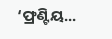‘ଫ୍ରଣ୍ଟିୟ...